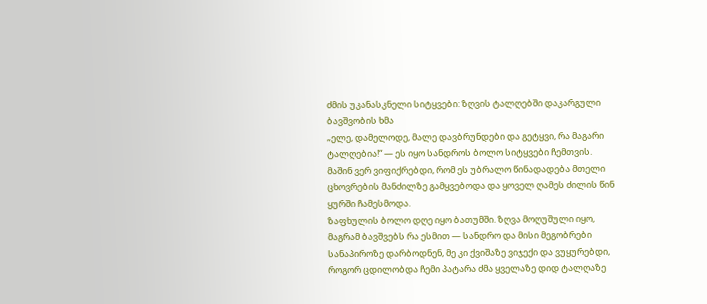ძმის უკანასკნელი სიტყვები: ზღვის ტალღებში დაკარგული ბავშვობის ხმა
„ელე, დამელოდე, მალე დავბრუნდები და გეტყვი, რა მაგარი ტალღებია!“ — ეს იყო სანდროს ბოლო სიტყვები ჩემთვის. მაშინ ვერ ვიფიქრებდი, რომ ეს უბრალო წინადადება მთელი ცხოვრების მანძილზე გამყვებოდა და ყოველ ღამეს ძილის წინ ყურში ჩამესმოდა.
ზაფხულის ბოლო დღე იყო ბათუმში. ზღვა მოღუშული იყო, მაგრამ ბავშვებს რა ესმით — სანდრო და მისი მეგობრები სანაპიროზე დარბოდნენ, მე კი ქვიშაზე ვიჯექი და ვუყურებდი, როგორ ცდილობდა ჩემი პატარა ძმა ყველაზე დიდ ტალღაზე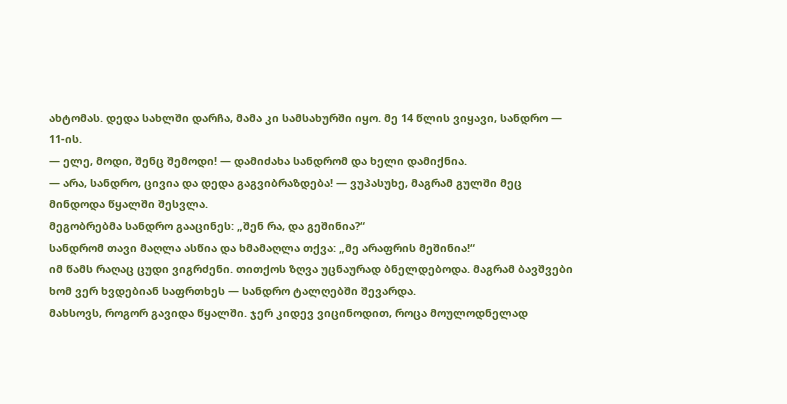ახტომას. დედა სახლში დარჩა, მამა კი სამსახურში იყო. მე 14 წლის ვიყავი, სანდრო — 11-ის.
— ელე, მოდი, შენც შემოდი! — დამიძახა სანდრომ და ხელი დამიქნია.
— არა, სანდრო, ცივია და დედა გაგვიბრაზდება! — ვუპასუხე, მაგრამ გულში მეც მინდოდა წყალში შესვლა.
მეგობრებმა სანდრო გააცინეს: „შენ რა, და გეშინია?“
სანდრომ თავი მაღლა ასწია და ხმამაღლა თქვა: „მე არაფრის მეშინია!“
იმ წამს რაღაც ცუდი ვიგრძენი. თითქოს ზღვა უცნაურად ბნელდებოდა. მაგრამ ბავშვები ხომ ვერ ხვდებიან საფრთხეს — სანდრო ტალღებში შევარდა.
მახსოვს, როგორ გავიდა წყალში. ჯერ კიდევ ვიცინოდით, როცა მოულოდნელად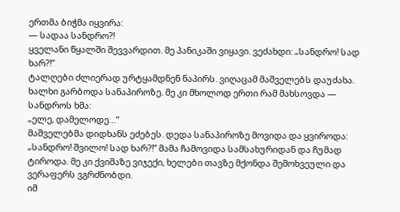ერთმა ბიჭმა იყვირა:
— სადაა სანდრო?!
ყველანი წყალში შევვარდით. მე პანიკაში ვიყავი. ვეძახდი: „სანდრო! სად ხარ?!“
ტალღები ძლიერად ურტყამდნენ ნაპირს. ვიღაცამ მაშველებს დაუძახა. ხალხი გარბოდა სანაპიროზე. მე კი მხოლოდ ერთი რამ მახსოვდა — სანდროს ხმა:
„ელე, დამელოდე…“
მაშველებმა დიდხანს ეძებეს. დედა სანაპიროზე მოვიდა და ყვიროდა: „სანდრო! შვილო! სად ხარ?!“ მამა ჩამოვიდა სამსახურიდან და ჩუმად ტიროდა. მე კი ქვიშაზე ვიჯექი, ხელები თავზე მქონდა შემოხვეული და ვერაფერს ვგრძნობდი.
იმ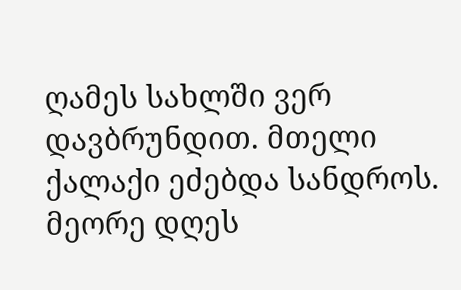ღამეს სახლში ვერ დავბრუნდით. მთელი ქალაქი ეძებდა სანდროს. მეორე დღეს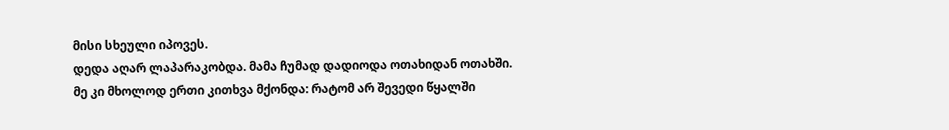მისი სხეული იპოვეს.
დედა აღარ ლაპარაკობდა. მამა ჩუმად დადიოდა ოთახიდან ოთახში. მე კი მხოლოდ ერთი კითხვა მქონდა: რატომ არ შევედი წყალში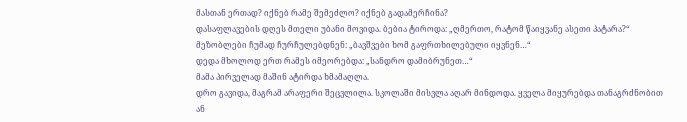მასთან ერთად? იქნებ რამე შემეძლო? იქნებ გადამერჩინა?
დასაფლავების დღეს მთელი უბანი მოვიდა. ბებია ტიროდა: „ღმერთო, რატომ წაიყვანე ასეთი პატარა?“ მეზობლები ჩუმად ჩურჩულებდნენ: „ბავშვები ხომ გაფრთხილებული იყვნენ…“
დედა მხოლოდ ერთ რამეს იმეორებდა: „სანდრო დამიბრუნეთ…“
მამა პირველად მაშინ ატირდა ხმამაღლა.
დრო გავიდა, მაგრამ არაფერი შეცვლილა. სკოლაში მისვლა აღარ მინდოდა. ყველა მიყურებდა თანაგრძნობით ან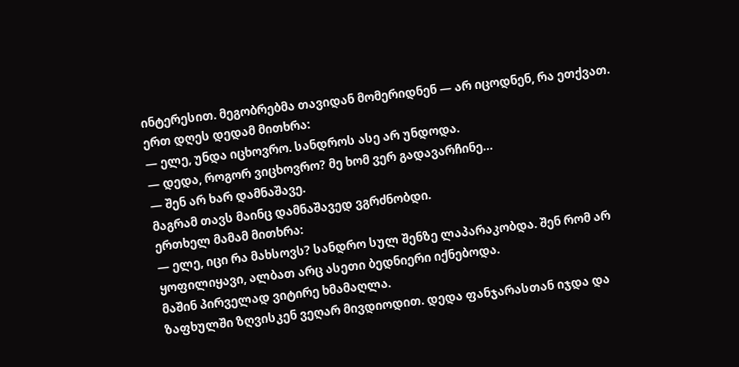ინტერესით. მეგობრებმა თავიდან მომერიდნენ — არ იცოდნენ, რა ეთქვათ.
ერთ დღეს დედამ მითხრა:
— ელე, უნდა იცხოვრო. სანდროს ასე არ უნდოდა.
— დედა, როგორ ვიცხოვრო? მე ხომ ვერ გადავარჩინე…
— შენ არ ხარ დამნაშავე.
მაგრამ თავს მაინც დამნაშავედ ვგრძნობდი.
ერთხელ მამამ მითხრა:
— ელე, იცი რა მახსოვს? სანდრო სულ შენზე ლაპარაკობდა. შენ რომ არ ყოფილიყავი, ალბათ არც ასეთი ბედნიერი იქნებოდა.
მაშინ პირველად ვიტირე ხმამაღლა.
ზაფხულში ზღვისკენ ვეღარ მივდიოდით. დედა ფანჯარასთან იჯდა და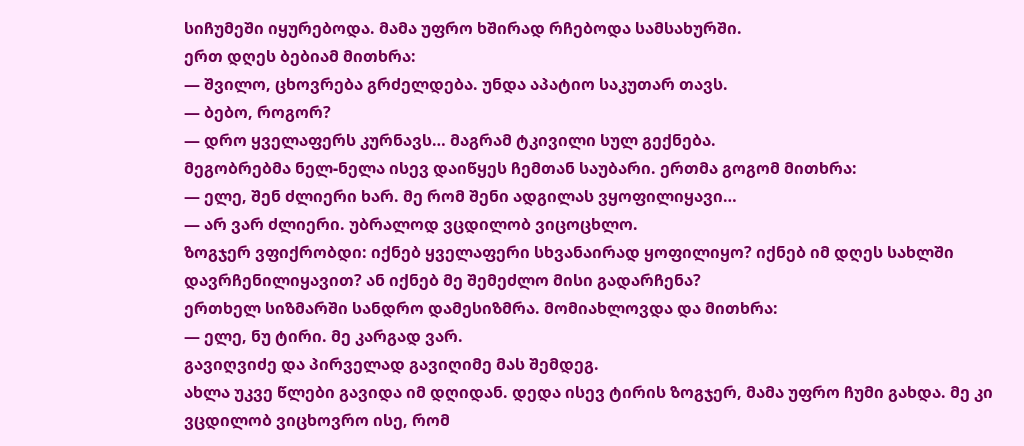სიჩუმეში იყურებოდა. მამა უფრო ხშირად რჩებოდა სამსახურში.
ერთ დღეს ბებიამ მითხრა:
— შვილო, ცხოვრება გრძელდება. უნდა აპატიო საკუთარ თავს.
— ბებო, როგორ?
— დრო ყველაფერს კურნავს… მაგრამ ტკივილი სულ გექნება.
მეგობრებმა ნელ-ნელა ისევ დაიწყეს ჩემთან საუბარი. ერთმა გოგომ მითხრა:
— ელე, შენ ძლიერი ხარ. მე რომ შენი ადგილას ვყოფილიყავი…
— არ ვარ ძლიერი. უბრალოდ ვცდილობ ვიცოცხლო.
ზოგჯერ ვფიქრობდი: იქნებ ყველაფერი სხვანაირად ყოფილიყო? იქნებ იმ დღეს სახლში დავრჩენილიყავით? ან იქნებ მე შემეძლო მისი გადარჩენა?
ერთხელ სიზმარში სანდრო დამესიზმრა. მომიახლოვდა და მითხრა:
— ელე, ნუ ტირი. მე კარგად ვარ.
გავიღვიძე და პირველად გავიღიმე მას შემდეგ.
ახლა უკვე წლები გავიდა იმ დღიდან. დედა ისევ ტირის ზოგჯერ, მამა უფრო ჩუმი გახდა. მე კი ვცდილობ ვიცხოვრო ისე, რომ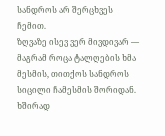სანდროს არ შერცხვეს ჩემით.
ზღვაზე ისევ ვერ მივდივარ — მაგრამ როცა ტალღების ხმა მესმის, თითქოს სანდროს სიცილი ჩამესმის შორიდან.
ხშირად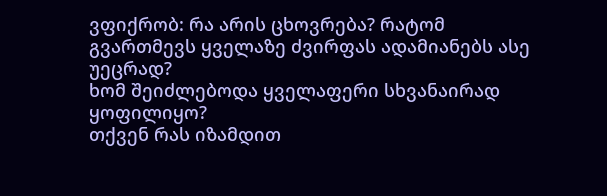ვფიქრობ: რა არის ცხოვრება? რატომ გვართმევს ყველაზე ძვირფას ადამიანებს ასე უეცრად?
ხომ შეიძლებოდა ყველაფერი სხვანაირად ყოფილიყო?
თქვენ რას იზამდით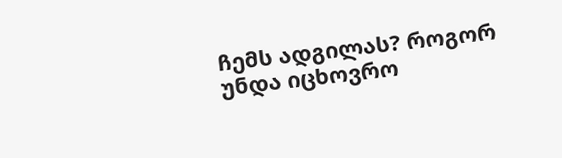ჩემს ადგილას? როგორ უნდა იცხოვრო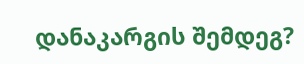დანაკარგის შემდეგ?